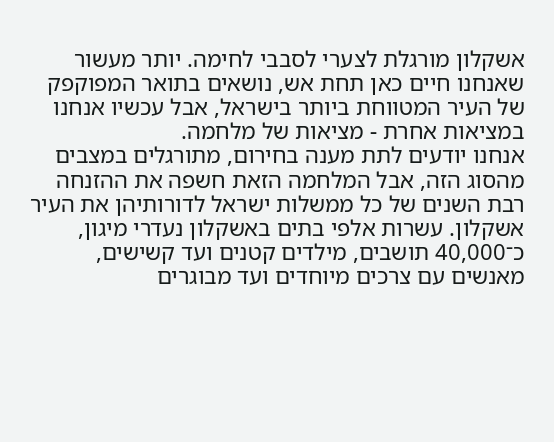אשקלון מורגלת לצערי לסבבי לחימה. יותר מעשור שאנחנו חיים כאן תחת אש, נושאים בתואר המפוקפק של העיר המטווחת ביותר בישראל, אבל עכשיו אנחנו במציאות אחרת - מציאות של מלחמה.
אנחנו יודעים לתת מענה בחירום, מתורגלים במצבים מהסוג הזה, אבל המלחמה הזאת חשפה את ההזנחה רבת השנים של כל ממשלות ישראל לדורותיהן את העיר אשקלון. עשרות אלפי בתים באשקלון נעדרי מיגון, כ־40,000 תושבים, מילדים קטנים ועד קשישים, מאנשים עם צרכים מיוחדים ועד מבוגרים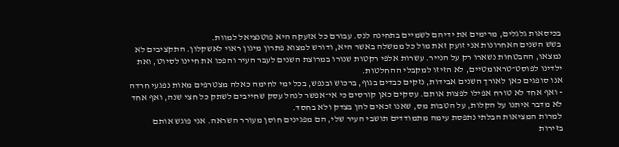בכיסאות גלגלים, מרימים את ידיהם לשמיים בתחינה לנס. עבורם כל אזעקה היא פוטנציאל למוות.
בשש השנים האחרונות אני זועק זאת מול כל ממשלה באשר היא, ודורש למצוא פתרון מיגון ראוי לאשקלון. התקציבים לא נמצאו, ההבטחות נשארו רק על הנייר. עשרות אלפי רקטות שנורו במרוצת השנים לעבר העיר והפכו את חיינו לסיוט, ואת ילדינו לפוסט־טראומטיים, לא הזיזו למקבלי ההחלטות.
אנו סופגים כאן לאורך השנים אבידות, נזקים כבדים בגוף, ברכוש ובנפש, בכל ימי לחימה כאלה מצטרפים מאות נפגעי חרדה - ואף אחד לא טורח אפילו לפצות אותם. עסקים כאן קורסים כי אי־אפשר לנהל עסק שחייבים לשתק כל חצי שנה, ואף אחד לא מדבר איתנו על הקלות, על הטבות מס, שאנו זכאים להן בצדק ולא בחסד.
למרות המציאות הבלתי נתפסת עימה מתמודדים תושבי העיר שלי, הם מפגינים חוסן מעורר השראה. אני פוגש אותם בזירות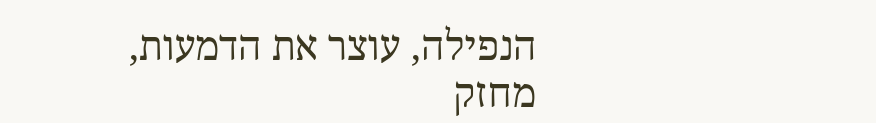הנפילה, עוצר את הדמעות, מחזק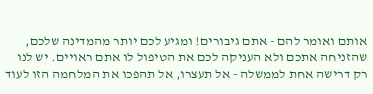אותם ואומר להם - אתם גיבורים! ומגיע לכם יותר מהמדינה שלכם, שהזניחה אתכם ולא העניקה לכם את הטיפול לו אתם ראויים. יש לנו רק דרישה אחת לממשלה - אל תעצרו, אל תהפכו את המלחמה הזו לעוד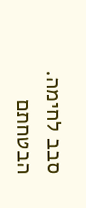סבב לחימה. הבטחתם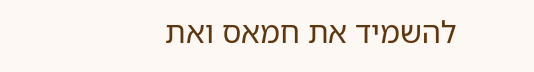להשמיד את חמאס ואת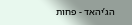הג’יהאד - פחות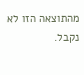מהתוצאה הזו לא נקבל.